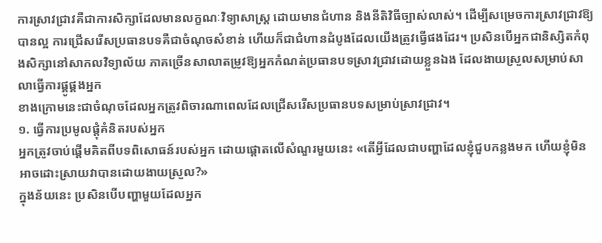ការស្រាវជ្រាវគឺជាការសិក្សាដែលមានលក្ខណៈវិទ្យាសាស្ត្រ ដោយមានជំហាន និងនីតិវិធីច្បាស់លាស់។ ដើម្បីសម្រេចការស្រាវជ្រាវឱ្យបានល្អ ការជ្រើសរើសប្រធានបទគឺជាចំណុចសំខាន់ ហើយក៏ជាជំហានដំបូងដែលយើងត្រូវធ្វើផងដែរ។ ប្រសិនបើអ្នកជានិស្សិតកំពុងសិក្សានៅសាកលវិទ្យាល័យ ភាគច្រើនសាលាតម្រូវឱ្យអ្នកកំណត់ប្រធានបទស្រាវជ្រាវដោយខ្លួនឯង ដែលងាយស្រួលសម្រាប់សាលាធ្វើការផ្គូផ្គងអ្នក
ខាងក្រោមនេះជាចំណុចដែលអ្នកត្រូវពិចារណាពេលដែលជ្រើសរើសប្រធានបទសម្រាប់ស្រាវជ្រាវ។
១. ធ្វើការប្រមូលផ្តុំគំនិតរបស់អ្នក
អ្នកត្រូវចាប់ផ្តើមគិតពីបទពិសោធន៍របស់អ្នក ដោយផ្ដោតលើសំណួរមួយនេះ «តើអ្វីដែលជាបញ្ហាដែលខ្ញុំជួបកន្លងមក ហើយខ្ញុំមិនអាចដោះស្រាយវាបានដោយងាយស្រួល?»
ក្នុងន័យនេះ ប្រសិនបើបញ្ហាមួយដែលអ្នក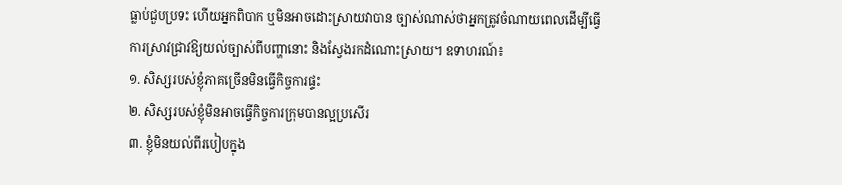ធ្លាប់ជួបប្រទះ ហើយអ្នកពិបាក ឬមិនអាចដោះស្រាយវាបាន ច្បាស់ណាស់ថាអ្នកត្រូវចំណាយពេលដើម្បីធ្វើការស្រាវជ្រាវឱ្យយល់ច្បាស់ពីបញ្ហានោះ និងស្វែងរកដំណោះស្រាយ។ ឧទាហរណ៍៖
១. សិស្សរបស់ខ្ញុំភាគច្រើនមិនធ្វើកិច្ចការផ្ទះ
២. សិស្សរបស់ខ្ញុំមិនអាចធ្វើកិច្ចការក្រុមបានល្អប្រសើរ
៣. ខ្ញុំមិនយល់ពីរបៀបក្នុង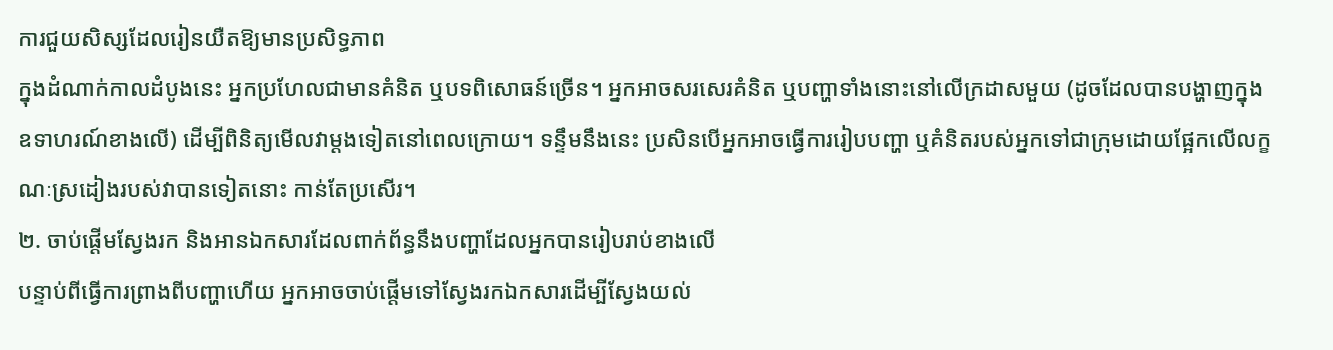ការជួយសិស្សដែលរៀនយឺតឱ្យមានប្រសិទ្ធភាព
ក្នុងដំណាក់កាលដំបូងនេះ អ្នកប្រហែលជាមានគំនិត ឬបទពិសោធន៍ច្រើន។ អ្នកអាចសរសេរគំនិត ឬបញ្ហាទាំងនោះនៅលើក្រដាសមួយ (ដូចដែលបានបង្ហាញក្នុងឧទាហរណ៍ខាងលើ) ដើម្បីពិនិត្យមើលវាម្ដងទៀតនៅពេលក្រោយ។ ទន្ទឹមនឹងនេះ ប្រសិនបើអ្នកអាចធ្វើការរៀបបញ្ហា ឬគំនិតរបស់អ្នកទៅជាក្រុមដោយផ្អែកលើលក្ខណៈស្រដៀងរបស់វាបានទៀតនោះ កាន់តែប្រសើរ។
២. ចាប់ផ្ដើមស្វែងរក និងអានឯកសារដែលពាក់ព័ន្ធនឹងបញ្ហាដែលអ្នកបានរៀបរាប់ខាងលើ
បន្ទាប់ពីធ្វើការព្រាងពីបញ្ហាហើយ អ្នកអាចចាប់ផ្ដើមទៅស្វែងរកឯកសារដើម្បីស្វែងយល់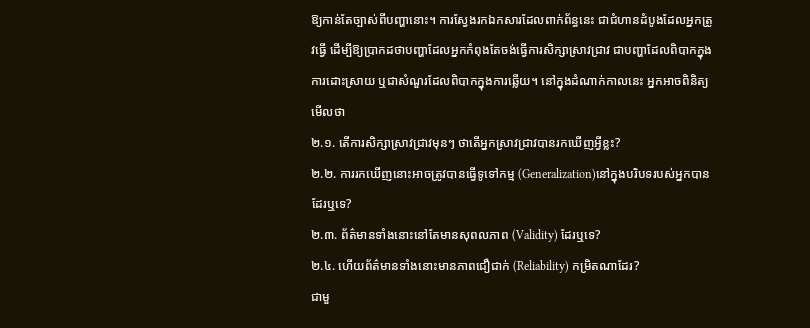ឱ្យកាន់តែច្បាស់ពីបញ្ហានោះ។ ការស្វែងរកឯកសារដែលពាក់ព័ន្ធនេះ ជាជំហានដំបូងដែលអ្នកត្រូវធ្វើ ដើម្បីឱ្យប្រាកដថាបញ្ហាដែលអ្នកកំពុងតែចង់ធ្វើការសិក្សាស្រាវជ្រាវ ជាបញ្ហាដែលពិបាកក្នុងការដោះស្រាយ ឬជាសំណួរដែលពិបាកក្នុងការឆ្លើយ។ នៅក្នុងដំណាក់កាលនេះ អ្នកអាចពិនិត្យមើលថា
២.១. តើការសិក្សាស្រាវជ្រាវមុនៗ ថាតើអ្នកស្រាវជ្រាវបានរកឃើញអ្វីខ្លះ?
២.២. ការរកឃើញនោះអាចត្រូវបានធ្វើទូទៅកម្ម (Generalization)នៅក្នុងបរិបទរបស់អ្នកបានដែរឬទេ?
២.៣. ព័ត៌មានទាំងនោះនៅតែមានសុពលភាព (Validity) ដែរឬទេ?
២.៤. ហើយព័ត៌មានទាំងនោះមានភាពជឿជាក់ (Reliability) កម្រិតណាដែរ?
ជាមួ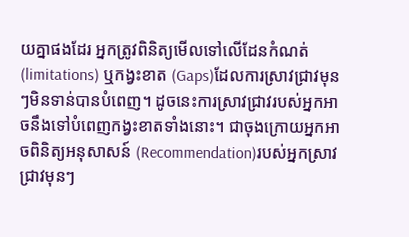យគ្នាផងដែរ អ្នកត្រូវពិនិត្យមើលទៅលើដែនកំណត់ (limitations) ឬកង្វះខាត (Gaps)ដែលការស្រាវជ្រាវមុនៗមិនទាន់បានបំពេញ។ ដូចនេះការស្រាវជ្រាវរបស់អ្នកអាចនឹងទៅបំពេញកង្វះខាតទាំងនោះ។ ជាចុងក្រោយអ្នកអាចពិនិត្យអនុសាសន៍ (Recommendation)របស់អ្នកស្រាវជ្រាវមុនៗ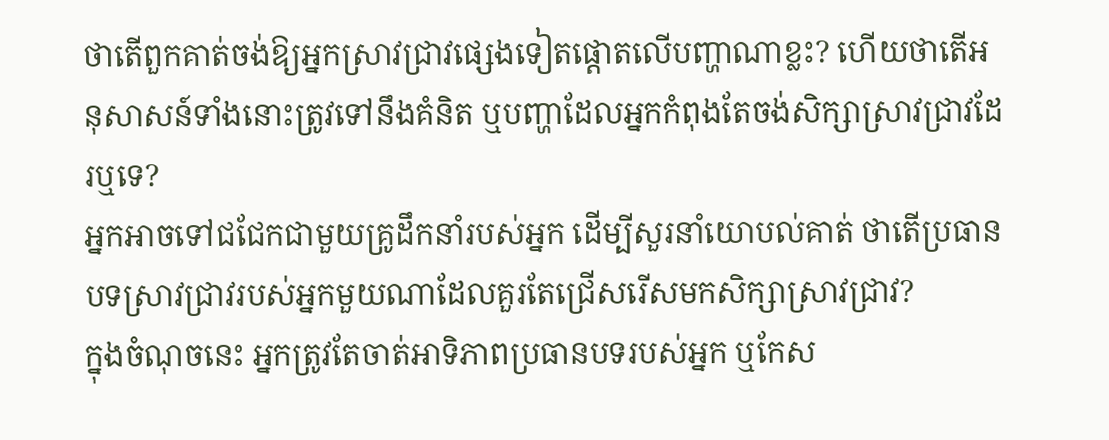ថាតើពួកគាត់ចង់ឱ្យអ្នកស្រាវជ្រាវផ្សេងទៀតផ្ដោតលើបញ្ហាណាខ្លះ? ហើយថាតើអនុសាសន៍ទាំងនោះត្រូវទៅនឹងគំនិត ឬបញ្ហាដែលអ្នកកំពុងតែចង់សិក្សាស្រាវជ្រាវដែរឬទេ?
អ្នកអាចទៅជជែកជាមួយគ្រូដឹកនាំរបស់អ្នក ដើម្បីសួរនាំយោបល់គាត់ ថាតើប្រធានបទស្រាវជ្រាវរបស់អ្នកមួយណាដែលគួរតែជ្រើសរើសមកសិក្សាស្រាវជ្រាវ?
ក្នុងចំណុចនេះ អ្នកត្រូវតែចាត់អាទិភាពប្រធានបទរបស់អ្នក ឬកែស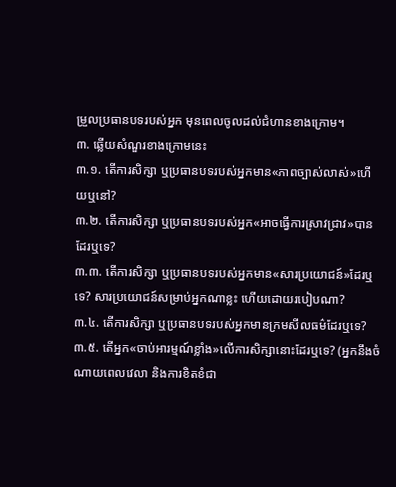ម្រួលប្រធានបទរបស់អ្នក មុនពេលចូលដល់ជំហានខាងក្រោម។
៣. ឆ្លើយសំណួរខាងក្រោមនេះ
៣.១. តើការសិក្សា ឬប្រធានបទរបស់អ្នកមាន«ភាពច្បាស់លាស់»ហើយឬនៅ?
៣.២. តើការសិក្សា ឬប្រធានបទរបស់អ្នក«អាចធ្វើការស្រាវជ្រាវ»បានដែរឬទេ?
៣.៣. តើការសិក្សា ឬប្រធានបទរបស់អ្នកមាន«សារប្រយោជន៍»ដែរឬទេ? សារប្រយោជន៍សម្រាប់អ្នកណាខ្លះ ហើយដោយរបៀបណា?
៣.៤. តើការសិក្សា ឬប្រធានបទរបស់អ្នកមានក្រមសីលធម៌ដែរឬទេ?
៣.៥. តើអ្នក«ចាប់អារម្មណ៍ខ្លាំង»លើការសិក្សានោះដែរឬទេ? (អ្នកនឹងចំណាយពេលវេលា និងការខិតខំជា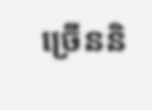ច្រើននិ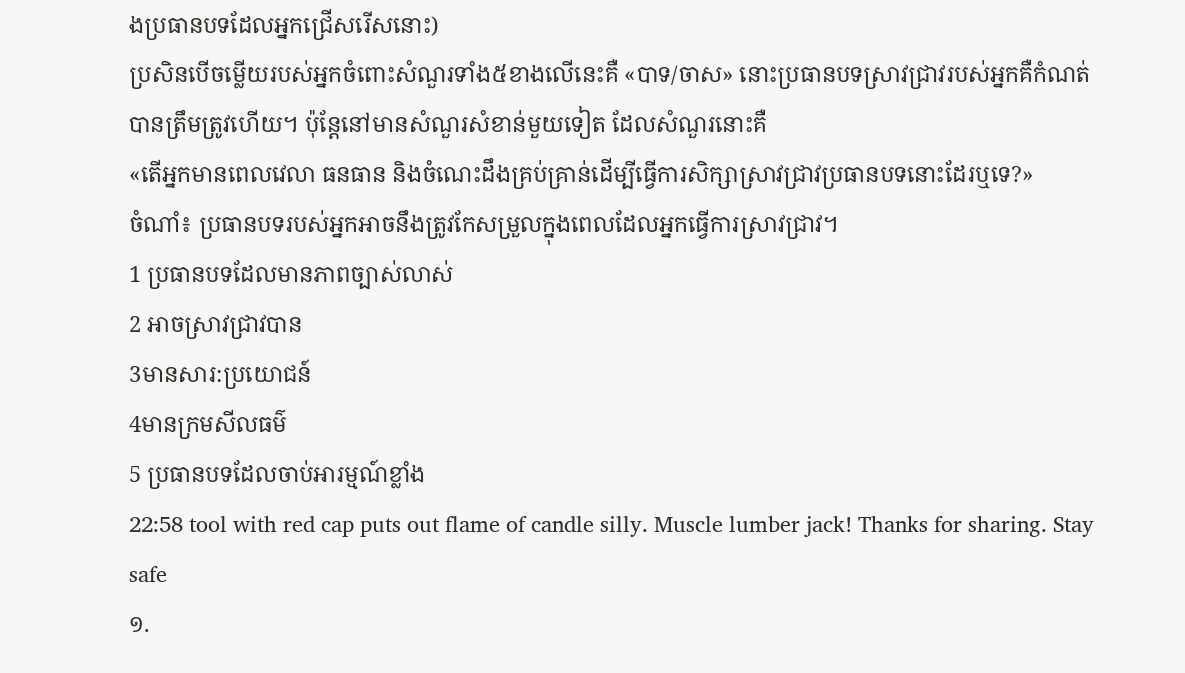ងប្រធានបទដែលអ្នកជ្រើសរើសនោះ)
ប្រសិនបើចម្លើយរបស់អ្នកចំពោះសំណួរទាំង៥ខាងលើនេះគឺ «បាទ/ចាស» នោះប្រធានបទស្រាវជ្រាវរបស់អ្នកគឺកំណត់បានត្រឹមត្រូវហើយ។ ប៉ុន្តែនៅមានសំណួរសំខាន់មួយទៀត ដែលសំណួរនោះគឺ
«តើអ្នកមានពេលវេលា ធនធាន និងចំណេះដឹងគ្រប់គ្រាន់ដើម្បីធ្វើការសិក្សាស្រាវជ្រាវប្រធានបទនោះដែរឬទេ?»
ចំណាំ៖ ប្រធានបទរបស់អ្នកអាចនឹងត្រូវកែសម្រួលក្នុងពេលដែលអ្នកធ្វើការស្រាវជ្រាវ។
1 ប្រធានបទដែលមានភាពច្បាស់លាស់
2 អាចស្រាវជ្រាវបាន
3មានសារ:ប្រយោជន៍
4មានក្រមសីលធម៌
5 ប្រធានបទដែលចាប់អារម្មណ៍ខ្លាំង
22:58 tool with red cap puts out flame of candle silly. Muscle lumber jack! Thanks for sharing. Stay safe
១.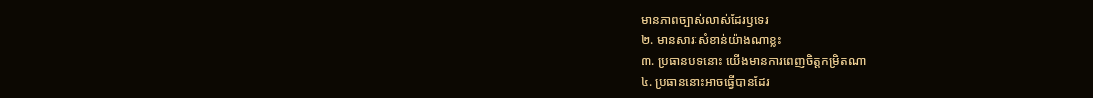មានភាពច្បាស់លាស់ដែរឫទេរ
២. មានសារៈសំខាន់យ៉ាងណាខ្លះ
៣. ប្រធានបទនេាះ យេីងមានការពេញចិត្តកម្រិតណា
៤. ប្រធាននេាះអាចធ្វេីបានដែរ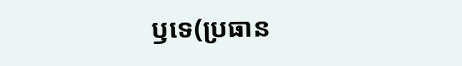ឫទេ(ប្រធាន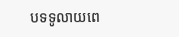បទទូលាយពេ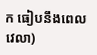ក ធៀបនឹងពេលវេលា)